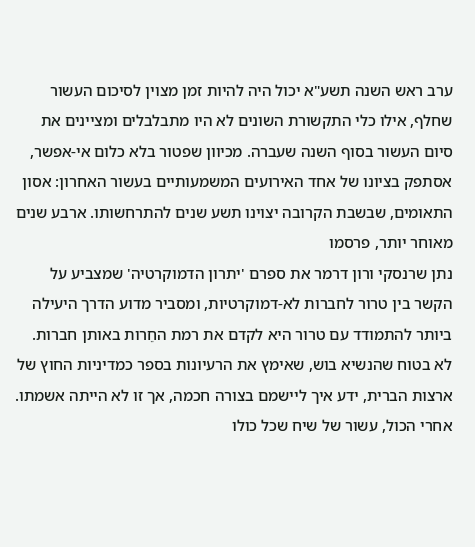ערב ראש השנה תשע"א יכול היה להיות זמן מצוין לסיכום העשור שחלף, אילו כלי התקשורת השונים לא היו מתבלבלים ומציינים את סיום העשור בסוף השנה שעברה. מכיוון שפטור בלא כלום אי-אפשר, אסתפק בציונו של אחד האירועים המשמעותיים בעשור האחרון: אסון התאומים, שבשבת הקרובה יצוינו תשע שנים להתרחשותו. ארבע שנים מאוחר יותר, פרסמו
נתן שרנסקי ורון דרמר את ספרם 'יתרון הדמוקרטיה' שמצביע על הקשר בין טרור לחברות לא-דמוקרטיות, ומסביר מדוע הדרך היעילה ביותר להתמודד עם טרור היא לקדם את רמת החֵרות באותן חברות. לא בטוח שהנשיא בוש, שאימץ את הרעיונות בספר כמדיניות החוץ של ארצות הברית, ידע איך ליישמם בצורה חכמה, אך זו לא הייתה אשמתו. אחרי הכול, עשור של שיח שכל כולו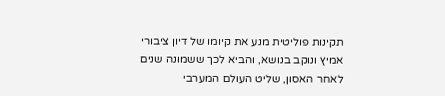תקינות פוליטית מנע את קיומו של דיון ציבורי אמיץ ונוקב בנושא, והביא לכך ששמונה שנים לאחר האסון, שליט העולם המערבי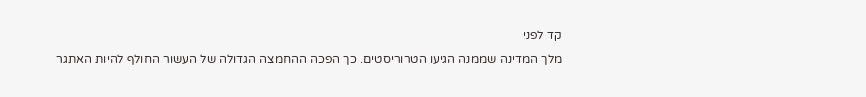קד לפני
מלך המדינה שממנה הגיעו הטרוריסטים. כך הפכה ההחמצה הגדולה של העשור החולף להיות האתגר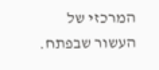המרכזי של העשור שבפתח.